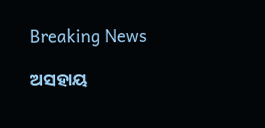Breaking News

ଅସହାୟ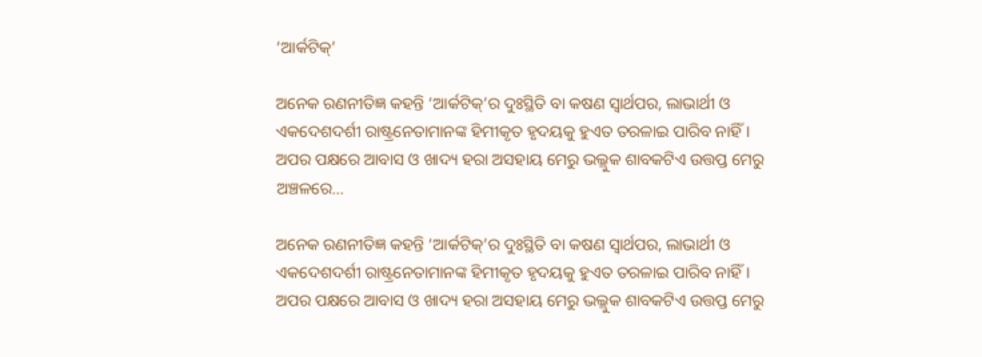‘ଆର୍କଟିକ୍‌’

ଅନେକ ରଣନୀତିଜ୍ଞ କହନ୍ତି ‘ଆର୍କଟିକ୍‌’ର ଦୁଃସ୍ଥିତି ବା କଷଣ ସ୍ବାର୍ଥପର, ଲାଭାର୍ଥୀ ଓ ଏକଦେଶଦର୍ଶୀ ରାଷ୍ଟ୍ରନେତାମାନଙ୍କ ହିମୀକୃତ ହୃଦୟକୁ ହୁଏତ ତରଳାଇ ପାରିବ ନାହିଁ। ଅପର ପକ୍ଷରେ ଆବାସ ଓ ଖାଦ୍ୟ ହରା ଅସହାୟ ମେରୁ ଭଲ୍ଲୁକ ଶାବକଟିଏ ଉତ୍ତପ୍ତ ମେରୁ ଅଞ୍ଚଳରେ...

ଅନେକ ରଣନୀତିଜ୍ଞ କହନ୍ତି ‘ଆର୍କଟିକ୍‌’ର ଦୁଃସ୍ଥିତି ବା କଷଣ ସ୍ବାର୍ଥପର, ଲାଭାର୍ଥୀ ଓ ଏକଦେଶଦର୍ଶୀ ରାଷ୍ଟ୍ରନେତାମାନଙ୍କ ହିମୀକୃତ ହୃଦୟକୁ ହୁଏତ ତରଳାଇ ପାରିବ ନାହିଁ। ଅପର ପକ୍ଷରେ ଆବାସ ଓ ଖାଦ୍ୟ ହରା ଅସହାୟ ମେରୁ ଭଲ୍ଲୁକ ଶାବକଟିଏ ଉତ୍ତପ୍ତ ମେରୁ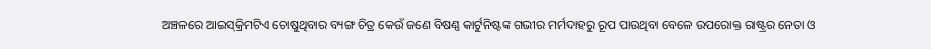ଅଞ୍ଚଳରେ ଆଇସ୍‌କ୍ରିମଟିଏ ଚୋଷୁଥିବାର ବ୍ୟଙ୍ଗ ଚିତ୍ର କେଉଁ ଜଣେ ବିଷଣ୍ଣ କାର୍ଟୁନିଷ୍ଟଙ୍କ ଗଭୀର ମର୍ମଦାହରୁ ରୂପ ପାଉଥିବା ବେଳେ ଉପରୋକ୍ତ ରାଷ୍ଟ୍ରର ନେତା ଓ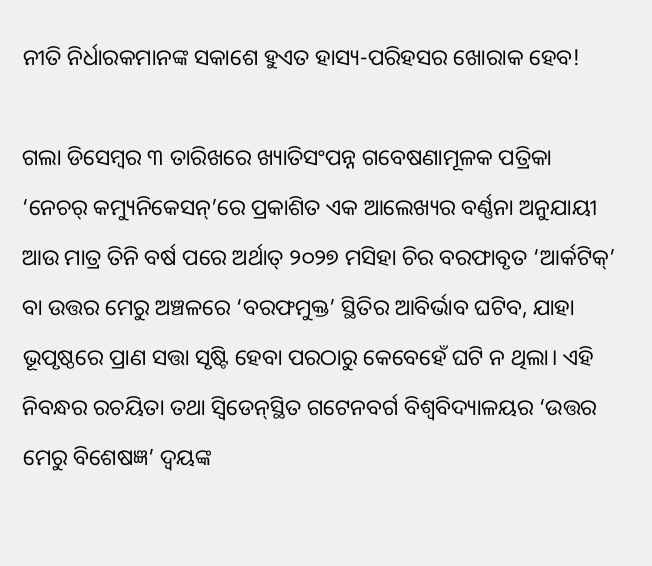ନୀତି ନିର୍ଧାରକମାନଙ୍କ ସକାଶେ ହୁଏତ ହାସ୍ୟ-ପରିହସର ଖୋରାକ ହେବ!

ଗଲା ଡିସେମ୍ବର ୩ ତାରିଖରେ ଖ୍ୟାତିସଂପନ୍ନ ଗବେଷଣାମୂଳକ ପତ୍ରିକା ‘ନେଚର୍‌ କମ୍ୟୁନିକେସନ୍‌’ରେ ପ୍ରକାଶିତ ଏକ ଆଲେଖ୍ୟର ବର୍ଣ୍ଣନା ଅନୁଯାୟୀ ଆଉ ମାତ୍ର ତିନି ବର୍ଷ ପରେ ଅର୍ଥାତ୍‌ ୨୦୨୭ ମସିହା ଚିର ବରଫାବୃତ ‘ଆର୍କଟିକ୍‌’ ବା ଉତ୍ତର ମେରୁ ଅଞ୍ଚଳରେ ‘ବରଫମୁକ୍ତ’ ସ୍ଥିତିର ଆବିର୍ଭାବ ଘଟିବ, ଯାହା ଭୂପୃଷ୍ଠରେ ପ୍ରାଣ ସତ୍ତା ସୃଷ୍ଟି ହେବା ପରଠାରୁ କେବେହେଁ ଘଟି ନ ଥିଲା। ଏହି ନିବନ୍ଧର ରଚୟିତା ତଥା ସ୍ବିଡେନ୍‌ସ୍ଥିତ ଗଟେନବର୍ଗ ବିଶ୍ବବିଦ୍ୟାଳୟର ‘ଉତ୍ତର ମେରୁ ବିଶେଷଜ୍ଞ’ ଦ୍ବୟଙ୍କ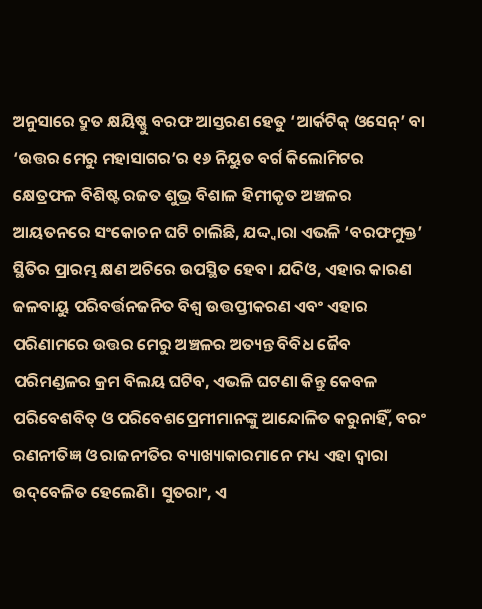ଅନୁସାରେ ଦ୍ରୁତ କ୍ଷୟିଷ୍ଣୁ ବରଫ ଆସ୍ତରଣ ହେତୁ ‘ଆର୍କଟିକ୍‌ ଓସେନ୍‌’ ବା ‘ଉତ୍ତର ମେରୁ ମହାସାଗର’ର ୧୬ ନିୟୁତ ବର୍ଗ କିଲୋମିଟର କ୍ଷେତ୍ରଫଳ ବିଶିଷ୍ଟ ରଜତ ଶୁଭ୍ର ବିଶାଳ ହିମୀକୃତ ଅଞ୍ଚଳର ଆୟତନରେ ସଂକୋଚନ ଘଟି ଚାଲିଛି, ଯଦ୍ଦ୍ବାରା ଏଭଳି ‘ବରଫମୁକ୍ତ’ ସ୍ଥିତିର ପ୍ରାରମ୍ଭ କ୍ଷଣ ଅଚିରେ ଉପସ୍ଥିତ ହେବ। ଯଦିଓ, ଏହାର କାରଣ ଜଳବାୟୁ ପରିବର୍ତ୍ତନଜନିତ ବିଶ୍ବ ଉତ୍ତପ୍ତୀକରଣ ଏବଂ ଏହାର ପରିଣାମରେ ଉତ୍ତର ମେରୁ ଅଞ୍ଚଳର ଅତ୍ୟନ୍ତ ବିବିଧ ଜୈବ ପରିମଣ୍ଡଳର କ୍ରମ ବିଲୟ ଘଟିବ, ଏଭଳି ଘଟଣା କିନ୍ତୁ କେବଳ ପରିବେଶବିତ୍‌ ଓ ପରିବେଶପ୍ରେମୀମାନଙ୍କୁ ଆନ୍ଦୋଳିତ କରୁନାହିଁ, ବରଂ ରଣନୀତିଜ୍ଞ ଓ ରାଜନୀତିର ବ୍ୟାଖ୍ୟାକାରମାନେ ମଧ୍ୟ ଏହା ଦ୍ବାରା ଉଦ୍‌ବେଳିତ ହେଲେଣି। ସୁତରାଂ, ଏ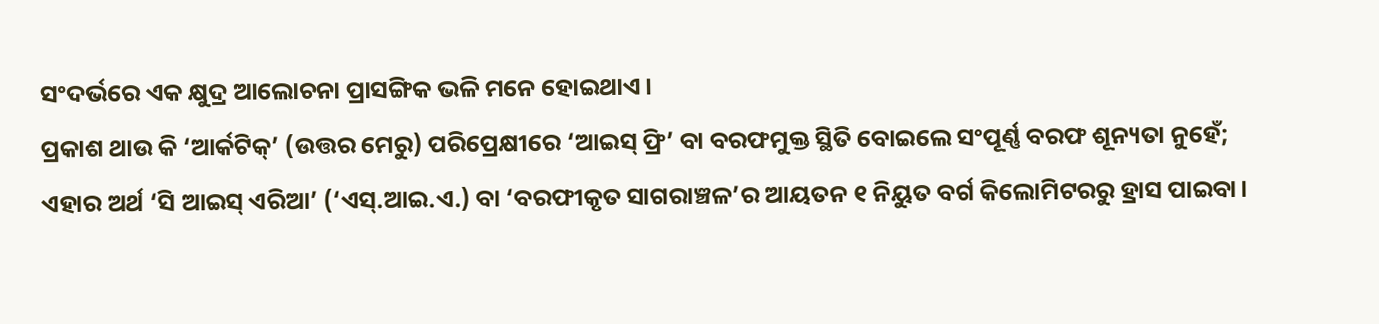ସଂଦର୍ଭରେ ଏକ କ୍ଷୁଦ୍ର ଆଲୋଚନା ପ୍ରାସଙ୍ଗିକ ଭଳି ମନେ ହୋଇଥାଏ।
ପ୍ରକାଶ ଥାଉ କି ‘ଆର୍କଟିକ୍‌’ (ଉତ୍ତର ମେରୁ) ପରିପ୍ରେକ୍ଷୀରେ ‘ଆଇସ୍‌ ଫ୍ରି’ ବା ବରଫମୁକ୍ତ ସ୍ଥିତି ବୋଇଲେ ସଂପୂର୍ଣ୍ଣ ବରଫ ଶୂନ୍ୟତା ନୁହେଁ; ଏହାର ଅର୍ଥ ‘ସି ଆଇସ୍‌ ଏରିଆ’ (‘ଏସ୍‌.ଆଇ.ଏ.) ବା ‘ବରଫୀକୃତ ସାଗରାଞ୍ଚଳ’ର ଆୟତନ ୧ ନିୟୁତ ବର୍ଗ କିଲୋମିଟରରୁ ହ୍ରାସ ପାଇବା।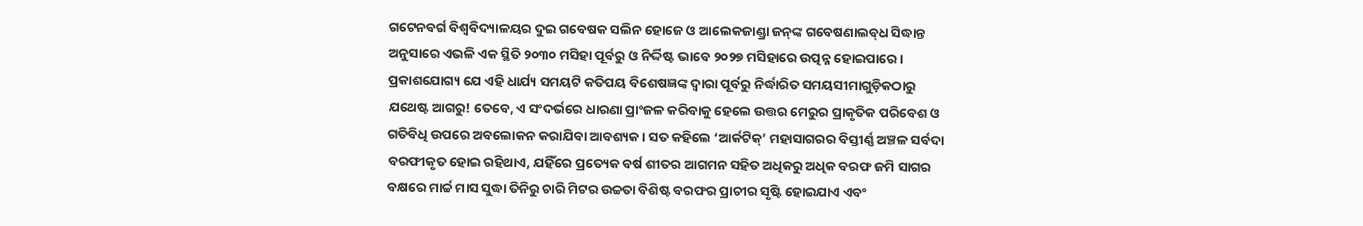ଗ‌‌ଟେନବର୍ଗ ବିଶ୍ବବିଦ୍ୟାଳୟର ଦୁଇ ଗବେଷକ ସଲିନ ହେ‌ାଜେ ଓ ଆଲେକଜାଣ୍ଡ୍ରା ଜନ୍‌ଙ୍କ ଗବେଷଣାଲବ୍‌ଧ ସିଦ୍ଧାନ୍ତ ଅନୁସାରେ ଏଭଳି ଏକ ସ୍ଥିତି ୨୦୩୦ ମସିହା ପୂର୍ବରୁ ଓ ନିର୍ଦ୍ଦିଷ୍ଟ ଭାବେ ୨୦୨୭ ମସିହାରେ ଉତ୍ପନ୍ନ ହୋଇପାରେ। ପ୍ରକାଶଯୋଗ୍ୟ ଯେ ଏହି ଧାର୍ଯ୍ୟ ସମୟଟି କତିପୟ ବିଶେଷଜ୍ଞଙ୍କ ଦ୍ବାରା ପୂର୍ବରୁ ନିର୍ଦ୍ଧାରିତ ସମୟସୀମାଗୁଡ଼ିକଠାରୁ ଯଥେଷ୍ଟ ଆଗରୁ! ତେବେ, ଏ ସଂଦର୍ଭରେ ଧାରଣା ପ୍ରାଂଜଳ କରିବାକୁ ହେଲେ ଉତ୍ତର ମେରୁର ପ୍ରାକୃତିକ ପରିବେଶ ଓ ଗତିବିଧି ଉପରେ ଅବଲୋକନ କରାଯିବା ଆବଶ୍ୟକ। ସତ କହିଲେ ‘ଆର୍କଟିକ୍‌’ ମହାସାଗରର ବିସ୍ତୀର୍ଣ୍ଣ ଅଞ୍ଚଳ ସର୍ବଦା ବରଫୀକୃତ ହୋଇ ରହିଥାଏ, ଯହିଁରେ ପ୍ରତ୍ୟେକ ବର୍ଷ ଶୀତର ଆଗମନ ସହିତ ଅଧିକରୁ ଅଧିକ ବରଫ ଜମି ସାଗର ବକ୍ଷରେ ମାର୍ଚ୍ଚ ମାସ ସୁଦ୍ଧା ତିନିରୁ ଚାରି ମିଟର ଉଚ୍ଚତା ବିଶିଷ୍ଟ ବରଫର ପ୍ରାଚୀର ସୃଷ୍ଟି ହୋଇଯାଏ ଏବଂ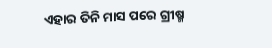ଏହାର ତିନି ମାସ ପରେ ଗ୍ରୀଷ୍ମ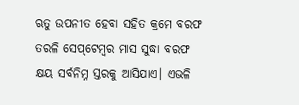ଋତୁ ଉପନୀତ ହେବା ସହିତ କ୍ରମେ ବରଫ ତରଳି ସେପ୍‌ଟେମ୍ବର ମାସ ସୁଦ୍ଧା ବରଫ କ୍ଷୟ ସର୍ବନିମ୍ନ ସ୍ତରକୁ ଆସିଯାଏ। ଏଭଳି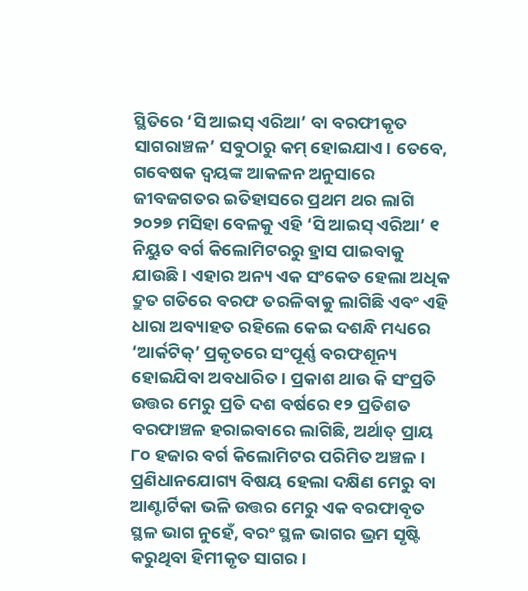ସ୍ଥିତିରେ ‘ସି ଆଇସ୍‌ ଏରିଆ’ ବା ବରଫୀକୃତ ସାଗରାଞ୍ଚଳ’ ସବୁଠାରୁ କମ୍‌ ହୋଇଯାଏ। ତେବେ, ଗବେଷକ ଦ୍ବୟଙ୍କ ଆକଳନ ଅନୁସାରେ ଜୀବଜଗତର ଇତିହାସରେ ପ୍ରଥମ ଥର ଲାଗି ୨୦୨୭ ମସିହା ବେଳକୁ ଏହି ‘ସି ଆଇସ୍‌ ଏରିଆ’ ୧ ନିୟୁତ ବର୍ଗ କିଲୋମିଟରରୁ ହ୍ରାସ ପାଇବାକୁ ଯାଉଛି। ଏହାର ଅନ୍ୟ ଏକ ସଂକେତ ହେଲା ଅଧିକ ଦ୍ରୁତ ଗତିରେ ବରଫ ତରଳିବାକୁ ଲାଗିଛି ଏବଂ ଏହି ଧାରା ଅବ୍ୟାହତ ରହିଲେ କେଇ ଦଶନ୍ଧି ମଧ୍ୟରେ ‘ଆର୍କଟିକ୍‌’ ପ୍ରକୃତରେ ସଂପୂର୍ଣ୍ଣ ବରଫଶୂନ୍ୟ ହୋଇଯିବା ଅବଧାରିତ। ପ୍ରକାଶ ଥାଉ କି ସଂପ୍ରତି ଉତ୍ତର ମେରୁ ପ୍ରତି ଦଶ ବର୍ଷରେ ୧୨ ପ୍ରତିଶତ ବରଫାଞ୍ଚଳ ହରାଇବାରେ ଲାଗିଛି, ଅର୍ଥାତ୍‌ ପ୍ରାୟ ୮୦ ହଜାର ବର୍ଗ କିଲୋମିଟର ପରିମିତ ଅଞ୍ଚଳ।
ପ୍ରଣିଧାନଯୋଗ୍ୟ ବିଷୟ ହେଲା ଦକ୍ଷିଣ ମେରୁ ବା ଆଣ୍ଟାର୍ଟିକା ଭଳି ଉତ୍ତର ମେରୁ ଏକ ବରଫାବୃତ ସ୍ଥଳ ଭାଗ ନୁହେଁ, ବରଂ ସ୍ଥଳ ଭାଗର ଭ୍ରମ ସୃଷ୍ଟି କରୁଥିବା ହିମୀକୃତ ସାଗର।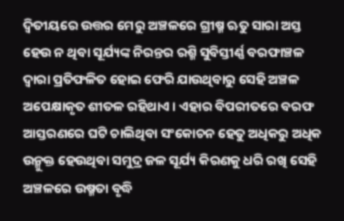ଦ୍ବିତୀୟରେ ଉତ୍ତର ମେରୁ ଅଞ୍ଚଳରେ ଗ୍ରୀଷ୍ମ ଋତୁ ସାରା ଅସ୍ତ ହେଉ ନ ଥିବା ସୂର୍ଯ୍ୟଙ୍କ ନିରନ୍ତର ରଶ୍ମି ସୁବିସ୍ତୀର୍ଣ୍ଣ ବରଫାଞ୍ଚଳ ଦ୍ବାରା ପ୍ରତିଫଳିତ ହୋଇ ଫେରି ଯାଉଥିବାରୁ ସେହି ଅଞ୍ଚଳ ଅପେକ୍ଷାକୃତ ଶୀତଳ ରହିଥାଏ। ଏହାର ବିପରୀତରେ ବରଫ ଆସ୍ତରଣରେ ଘଟି ଚାଲିଥିବା ସଂକୋଚନ ହେତୁ ଅଧିକରୁ ଅଧିକ ଉନ୍ମୁକ୍ତ ହେଉଥିବା ସମୁଦ୍ର ଜଳ ସୂର୍ଯ୍ୟ କିରଣକୁ ଧରି ରଖି ସେହି ଅଞ୍ଚଳରେ ଉଷ୍ମତା ବୃଦ୍ଧି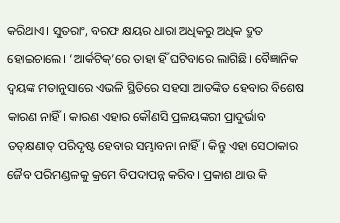କରିଥାଏ। ସୁତରାଂ, ବରଫ କ୍ଷୟର ଧାରା ଅଧିକରୁ ଅଧିକ ଦ୍ରୁତ ହୋଇଚାଲେ। ‘ଆର୍କଟିକ୍‌’ରେ ତାହା ହିଁ ଘଟିବାରେ ଲାଗିଛି। ବୈଜ୍ଞାନିକ ଦ୍ବୟଙ୍କ ମତାନୁସାରେ ଏଭଳି ସ୍ଥିତିରେ ସହସା ଆତଙ୍କିତ ହେବାର ବିଶେଷ କାରଣ ନାହିଁ। କାରଣ ଏହାର କୌଣସି ପ୍ରଳୟଙ୍କରୀ ପ୍ରାଦୁର୍ଭାବ ତତ୍‌କ୍ଷଣାତ୍‌ ପରିଦୃଷ୍ଟ ହେବାର ସମ୍ଭାବନା ନାହିଁ। କିନ୍ତୁ ଏହା ସେଠାକାର ଜୈବ ପରିମଣ୍ଡଳକୁ କ୍ରମେ ବିପଦାପନ୍ନ କରିବ। ପ୍ରକାଶ ଥାଉ କି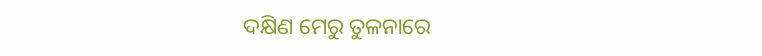ଦକ୍ଷିଣ ମେରୁ ତୁଳନାରେ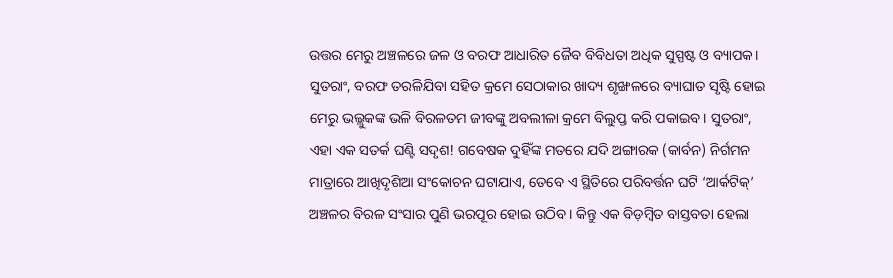ଉତ୍ତର ମେରୁ ଅଞ୍ଚଳରେ ଜଳ ଓ ବରଫ ଆଧାରିତ ଜୈବ ବିବିଧତା ଅଧିକ ସୁସ୍ପଷ୍ଟ ଓ ବ୍ୟାପକ। ସୁତରାଂ, ବରଫ ତରଳିଯିବା ସହିତ କ୍ରମେ ସେଠାକାର ଖାଦ୍ୟ ଶୃଙ୍ଖଳରେ ବ୍ୟାଘାତ ସୃଷ୍ଟି ହୋଇ ମେରୁ ଭଲ୍ଲୁକଙ୍କ ଭଳି ବିରଳତମ ଜୀବଙ୍କୁ ଅବଲୀଳା କ୍ରମେ ବିଲୁପ୍ତ କରି ପକାଇବ। ସୁତରାଂ, ଏହା ଏକ ସତର୍କ ଘଣ୍ଟି ସଦୃଶ! ଗବେଷକ ଦୁହିଁଙ୍କ ମତରେ ଯଦି ଅଙ୍ଗାରକ (କାର୍ବନ) ନିର୍ଗମନ ମାତ୍ରାରେ ଆଖିଦୃଶିଆ ସଂକୋଚନ ଘଟାଯାଏ, ତେବେ ଏ ସ୍ଥିତିରେ ପରିବର୍ତ୍ତନ ଘଟି ‘ଆର୍କଟିକ୍‌’ ଅଞ୍ଚଳର ବିରଳ ସଂସାର ପୁଣି ଭରପୂର ହୋଇ ଉଠିବ। କିନ୍ତୁ ଏକ ବିଡ଼ମ୍ବିତ ବାସ୍ତବତା ହେଲା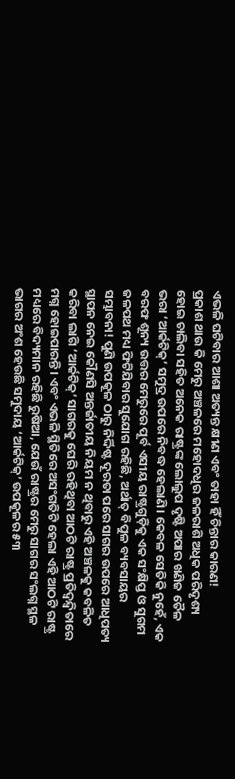ଏଭଳି ଘଟିବାର ଆଶା ଅତ୍ୟନ୍ତ କ୍ଷୀଣ ଏବଂ ତାହା ହିଁ ଚିନ୍ତାର କାରଣ!
ପ୍ରକାଶ ଥାଉ କି ମେରୁ ଅଞ୍ଚଳରେ ମହୋଦଧିର ଜଳରାଶି ଅଧିକ ପରିଦୃଶ୍ୟ ହୋଇ ଚାଲିବା ସହିତ ଅନେକ ରାଷ୍ଟ୍ରଙ୍କ ଲୋଲୁପ ଦୃଷ୍ଟି ଅପାର ଖଣିଜ ତୈଳ ଭରା ‘ଆର୍କଟିକ୍‌’ ସମୁଦ୍ର ଉପରେ ନିବଦ୍ଧ ହେଲାଣି। କେବଳ ସେତିକି ନୁହେଁ, ଏକ ବରଫ ଶୂନ୍ୟ ଉତ୍ତର ମେରୁରେ ପୂର୍ବ ଏସୀୟ ରାଷ୍ଟ୍ରଗୁଡ଼ିକୁ ଏକ ସଂକ୍ଷିପ୍ତ ଓ ସୁଗମ ଜଳପଥ ମଧ୍ୟ ଫିଟିଯିବାର ସୁଯୋଗ ରହିଛି, ଅର୍ଥାତ୍‌ ବିପୁଳ ବ୍ୟବସାୟର ସମ୍ଭାବନା! ପୁଣି ଉପକୂଳ ଠାରୁ ନିର୍ଦ୍ଦିଷ୍ଟ ଦୂରତା ପରେ ସାଗର ଉପରେ ଆଧିପତ୍ୟ ସ୍ଥାପନ ନେଇ କୌଣସି ଅନ୍ତର୍ଜାତୀୟ ନିୟମ ନ ଥିବାରୁ ଏହି ଅଞ୍ଚଳକୁ କବଳିତ କରିବା ଲାଗି ‘ଆର୍କଟିକ୍‌’ ସାଗରକୁ ଘେରି ରହିଥିବା ଆଠଟି ରାଷ୍ଟ୍ର ପ୍ରତିଦ୍ବନ୍ଦ୍ବିତାରେ ମଗ୍ନ ହୋଇପାରନ୍ତି। ଏବଂ ଏଭଳି ସ୍ଥିତିରେ ଅସଂଗତିଟି ହେଲା ଏହି ଆଠଟି ରାଷ୍ଟ୍ର ମଧ୍ୟରେ ବିଦ୍ୟମାନ ରହିଛି ରୁଷିଆ, ଯେଉଁ ରାଷ୍ଟ୍ରର ମେରୁ ସାଗର ସଂଲଗ୍ନ ସ୍ଥଳ ଭାଗର ଅଂଶ ହେଉଛି ସମୁଦାୟ ‘ଆର୍କଟିକ୍‌’ ଉପକୂଳର ୫୩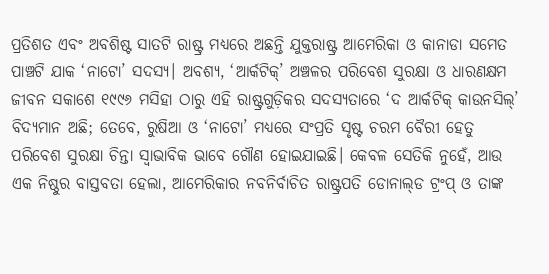ପ୍ରତିଶତ ଏବଂ ଅବଶିଷ୍ଟ ସାତଟି ରାଷ୍ଟ୍ର ମଧ୍ୟରେ ଅଛନ୍ତି ଯୁକ୍ତରାଷ୍ଟ୍ର ଆମେରିକା ଓ କାନାଡା ସମେତ ପାଞ୍ଚଟି ଯାକ ‘ନାଟୋ’ ସଦସ୍ୟ। ଅବଶ୍ୟ, ‘ଆର୍କଟିକ୍‌’ ଅଞ୍ଚଳର ପରିବେଶ ସୁରକ୍ଷା ଓ ଧାରଣକ୍ଷମ ଜୀବନ ସକାଶେ ୧୯୯୬ ମସିହା ଠାରୁ ଏହି ରାଷ୍ଟ୍ରଗୁଡ଼ିକର ସଦସ୍ୟତାରେ ‘ଦ ଆର୍କଟିକ୍‌ କାଉନସିଲ୍‌’ ବିଦ୍ୟମାନ ଅଛି; ତେବେ, ରୁଷିଆ ଓ ‘ନାଟୋ’ ମଧ୍ୟରେ ସଂପ୍ରତି ସୃଷ୍ଟ ଚରମ ବୈରୀ ହେତୁ ପରିବେଶ ସୁରକ୍ଷା ଚିନ୍ତା ସ୍ବାଭାବିକ ଭାବେ ଗୌଣ ହୋଇଯାଇଛି। କେବଳ ସେତିକି ନୁହେଁ, ଆଉ ଏକ ନିଷ୍ଠୁର ବାସ୍ତବତା ହେଲା, ଆମେରିକାର ନବନିର୍ବାଚିତ ରାଷ୍ଟ୍ରପତି ଡୋନାଲ୍‌ଡ ଟ୍ରଂପ୍‌ ଓ ତାଙ୍କ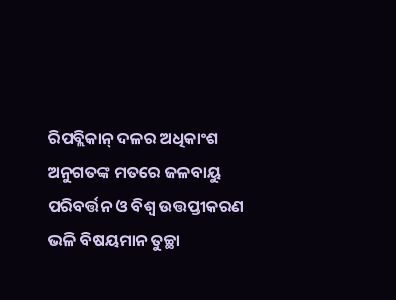ରିପବ୍ଲିକାନ୍‌ ଦଳର ଅଧିକାଂଶ ଅନୁଗତଙ୍କ ମତରେ ଜଳବାୟୁ ପରିବର୍ତ୍ତନ ଓ ବିଶ୍ବ ଉତ୍ତପ୍ତୀକରଣ ଭଳି ବିଷୟମାନ ତୁଚ୍ଛା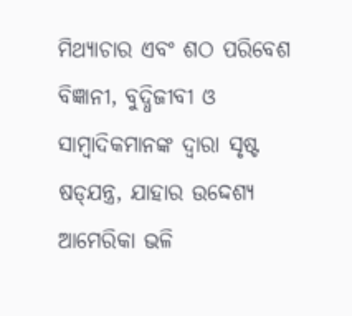ମିଥ୍ୟାଚାର ଏବଂ ଶଠ ପରିବେଶ ବିଜ୍ଞାନୀ, ବୁଦ୍ଧିଜୀବୀ ଓ ସାମ୍ବାଦିକମାନଙ୍କ ଦ୍ବାରା ସୃଷ୍ଟ ଷଡ୍‌ଯନ୍ତ୍ର, ଯାହାର ଉଦ୍ଦେଶ୍ୟ ଆମେରିକା ଭଳି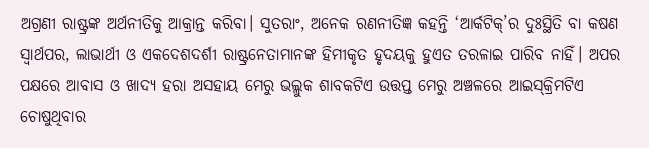ଅଗ୍ରଣୀ ରାଷ୍ଟ୍ରଙ୍କ ଅର୍ଥନୀତିକୁ ଆକ୍ରାନ୍ତ କରିବା। ସୁତରାଂ, ଅନେକ ରଣନୀତିଜ୍ଞ କହନ୍ତି ‘ଆର୍କଟିକ୍‌’ର ଦୁଃସ୍ଥିତି ବା କଷଣ ସ୍ବାର୍ଥପର, ଲାଭାର୍ଥୀ ଓ ଏକଦେଶଦର୍ଶୀ ରାଷ୍ଟ୍ରନେତାମାନଙ୍କ ହିମୀକୃତ ହୃଦୟକୁ ହୁଏତ ତରଳାଇ ପାରିବ ନାହିଁ। ଅପର ପକ୍ଷରେ ଆବାସ ଓ ଖାଦ୍ୟ ହରା ଅସହାୟ ମେରୁ ଭଲ୍ଲୁକ ଶାବକଟିଏ ଉତ୍ତପ୍ତ ମେରୁ ଅଞ୍ଚଳରେ ଆଇସ୍‌କ୍ରିମଟିଏ ଚୋଷୁଥିବାର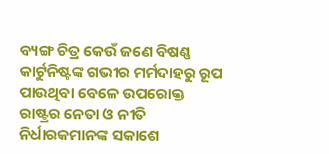ବ୍ୟଙ୍ଗ ଚିତ୍ର କେଉଁ ଜଣେ ବିଷଣ୍ଣ କାର୍ଟୁନିଷ୍ଟଙ୍କ ଗଭୀର ମର୍ମଦାହରୁ ରୂପ ପାଉଥିବା ବେଳେ ଉପରୋକ୍ତ ରାଷ୍ଟ୍ରର ନେତା ଓ ନୀତି ନିର୍ଧାରକମାନଙ୍କ ସକାଶେ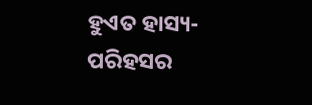ହୁଏତ ହାସ୍ୟ-ପରିହସର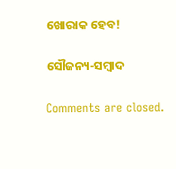ଖୋରାକ ହେବ!

ସୌଜନ୍ୟ-ସମ୍ୱାଦ

Comments are closed.